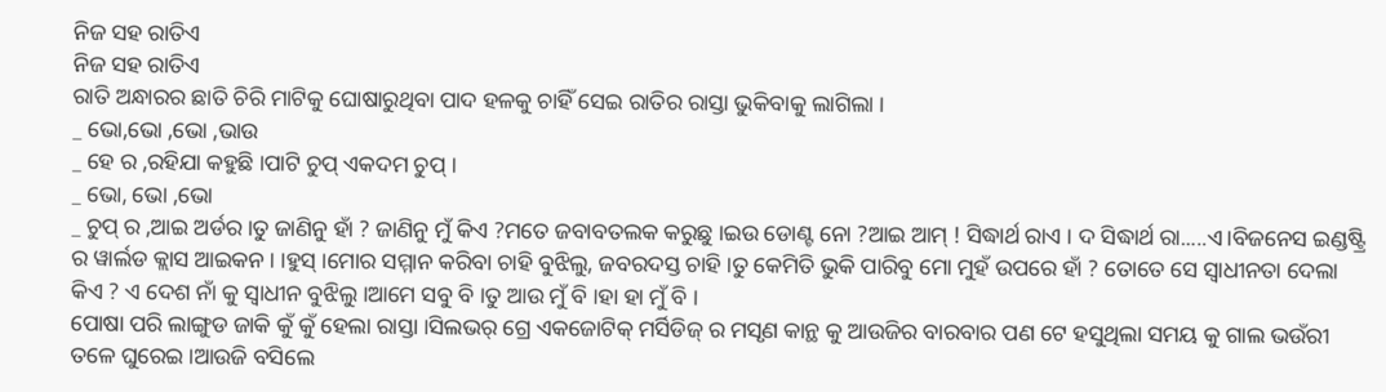ନିଜ ସହ ରାତିଏ
ନିଜ ସହ ରାତିଏ
ରାତି ଅନ୍ଧାରର ଛାତି ଚିରି ମାଟିକୁ ଘୋଷାରୁଥିବା ପାଦ ହଳକୁ ଚାହିଁ ସେଇ ରାତିର ରାସ୍ତା ଭୁକିବାକୁ ଲାଗିଲା ।
_ ଭୋ,ଭୋ ,ଭୋ ,ଭାଉ
_ ହେ ର ,ରହିଯା କହୁଛି ।ପାଟି ଚୁପ୍ ଏକଦମ ଚୁପ୍ ।
_ ଭୋ, ଭୋ ,ଭୋ
_ ଚୁପ୍ ର ,ଆଇ ଅର୍ଡର ।ତୁ ଜାଣିନୁ ହାଁ ? ଜାଣିନୁ ମୁଁ କିଏ ?ମତେ ଜବାବତଲକ କରୁଛୁ ।ଇଉ ଡୋଣ୍ଟ ନୋ ?ଆଇ ଆମ୍ ! ସିଦ୍ଧାର୍ଥ ରାଏ । ଦ ସିଦ୍ଧାର୍ଥ ରା.....ଏ।ବିଜନେସ ଇଣ୍ଡଷ୍ଟ୍ରି ର ୱାର୍ଲଡ କ୍ଲାସ ଆଇକନ । ।ହୁସ୍ ।ମୋର ସମ୍ମାନ କରିବା ଚାହି ବୁଝିଲୁ, ଜବରଦସ୍ତ ଚାହି ।ତୁ କେମିତି ଭୁକି ପାରିବୁ ମୋ ମୁହଁ ଉପରେ ହାଁ ? ତୋତେ ସେ ସ୍ବାଧୀନତା ଦେଲା କିଏ ? ଏ ଦେଶ ନାଁ କୁ ସ୍ବାଧୀନ ବୁଝିଲୁ ।ଆମେ ସବୁ ବି ।ତୁ ଆଉ ମୁଁ ବି ।ହା ହା ମୁଁ ବି ।
ପୋଷା ପରି ଲାଙ୍ଗୁଡ ଜାକି କୁଁ କୁଁ ହେଲା ରାସ୍ତା ।ସିଲଭର୍ ଗ୍ରେ ଏକଜୋଟିକ୍ ମର୍ସିଡିଜ୍ ର ମସୃଣ କାନ୍ଥ କୁ ଆଉଜିର ବାରବାର ପଣ ଟେ ହସୁଥିଲା ସମୟ କୁ ଗାଲ ଭଉଁରୀ ତଳେ ଘୁରେଇ ।ଆଉଜି ବସିଲେ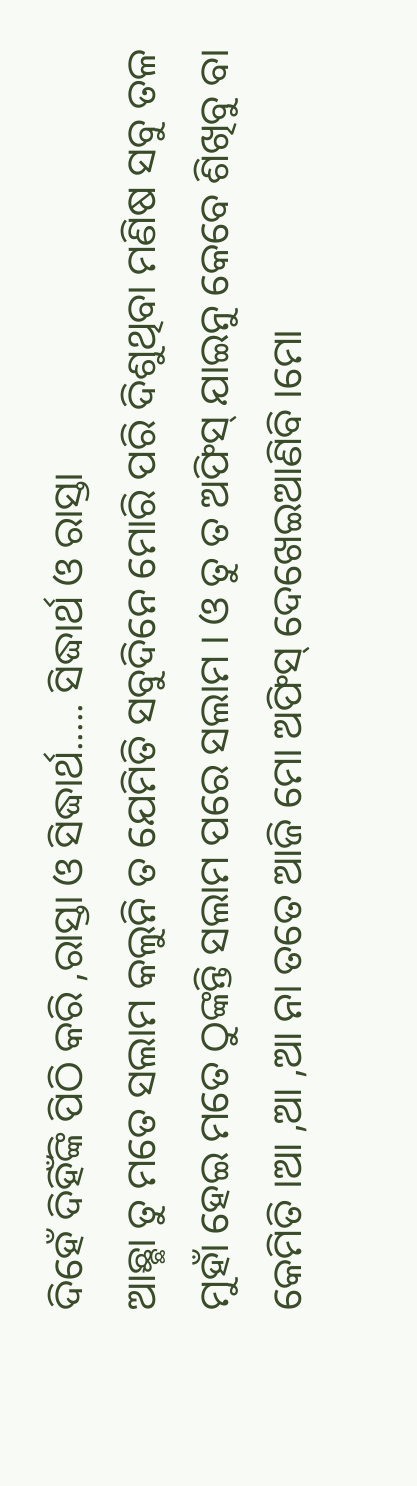ଦିହେଁ ଦିହିଁଙ୍କି ପିଠି କରି ,ରାସ୍ତା ଓ ସିଦ୍ଧାର୍ଥ..... ସିଦ୍ଧାର୍ଥ ଓ ରାସ୍ତା
ଆଛ୍ଛା ତୁ ମତେ ସଲାମ କଲୁନି ତ ଯେମିତି ସବୁଦିନେ ମୋରି ପରି ଦିଶୁଥିବା ମଣିଷ ସବୁ ତଳ ମୁହାଁ ହେଇ ମତେ ଠୁଙ୍କନ୍ତି ସଲାମ ପରେ ସଲାମ । ଓ ତୁ ତ ଅଫିସ୍ ଯାଇନୁ କେବେ ଶିଖିବୁ ବା କେମିତି ।ଆ ,ଆ ,ଆ ନା ତତେ ଆଜି ମୋ ଅଫିସ୍ ଦେଖେଇଆଣିବି ।ମୋ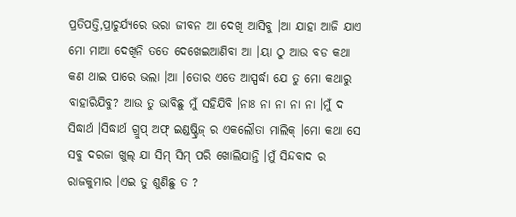ପ୍ରତିପତ୍ତି,ପ୍ରାଚୁର୍ଯ୍ୟରେ ଭରା ଜୀବନ ଆ ଦେଖି ଆସିବୁ ।ଆ ଯାହା ଆଜି ଯାଏ ମୋ ମାଆ ଦେଖିନି ତତେ ଦେଖେଇଆଣିବା ଆ ।ୟା ଠୁ ଆଉ ବଡ କଥା କଣ ଥାଇ ପାରେ ଭଲା ।ଆ ।ତୋର ଏତେ ଆସ୍ପର୍ଦ୍ଧା ଯେ ତୁ ମୋ କଥାରୁ ବାହାରିଯିବୁ? ଆଉ ତୁ ଭାବିଛୁ ମୁଁ ସହିଯିବି ।ନାଃ ନା ନା ନା ନା ।ମୁଁ ଦ ସିଦ୍ଧାର୍ଥ ।ସିଦ୍ଧାର୍ଥ ଗ୍ରୁପ୍ ଅଫ୍ ଇଣ୍ଡଷ୍ଟ୍ରିଜ୍ ର ଏକଲୌତା ମାଲିକ୍ ।ମୋ କଥା ସେ ସବୁ ଦରଜା ଖୁଲ୍ ଯା ସିମ୍ ସିମ୍ ପରି ଖୋଲିଯାନ୍ତି ।ମୁଁ ସିନ୍ଦବାଦ ର ରାଜକୁମାର ।ଏଇ ତୁ ଶୁଣିଛୁ ତ ?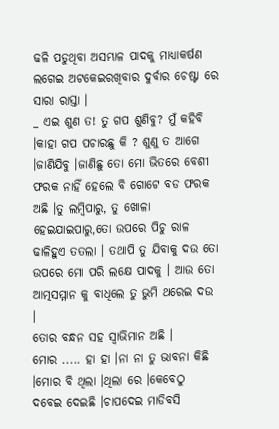ଢଳି ପଡୁଥିବା ଅସମ୍ଭାଳ ପାଦକୁ ମାଧ୍ୟାକର୍ଷଣ ଲଗେଇ ଅଟକେଇରଖିବାର ଦୁର୍ବାର ଚେଷ୍ଟା ରେ ସାରା ରାସ୍ତା ।
_ ଏଇ ଶୁଣ ତ! ତୁ ଗପ ଶୁଣିବୁ? ମୁଁ କହିବି ।କାହା ଗପ ପଚାରଛୁ କି ? ଶୁଣୁ ତ ଆଗେ ।ଜାଣିଯିବୁ ।ଜାଣିଛୁ ତୋ ମୋ ଭିତରେ ବେଶୀ ଫରକ ନାହିଁ ହେଲେ ବି ଗୋଟେ ବଡ ଫରକ ଅଛି ।ତୁ ଲମ୍ବିପାରୁ, ତୁ ଖୋଳା ହେଇଯାଇପାରୁ,ତୋ ଉପରେ ପିଚୁ ରାଳ ଢାଳିହୁଏ ତତଲା । ତଥାପି ତୁ ଯିବାକୁ ଦଉ ତୋ ଉପରେ ମୋ ପରି ଲକ୍ଷେ ପାଦକୁ । ଆଉ ତୋ ଆତ୍ମସମ୍ମାନ କୁ ବାଧିଲେ ତୁ ଭୁମି ଥରେଇ ଦଉ ।
ତୋର ବନ୍ଧନ ସହ ସ୍ବାଭିମାନ ଅଛି ।
ମୋର ..... ହା ହା ।ନା ନା ତୁ ଭାବନା କିଛି ।ମୋର ବି ଥିଲା ।ଥିଲା ରେ ।କେବେଠୁ ଦବେଇ ଦେଇଛି ।ଚାପଦେଇ ମାଡିବସି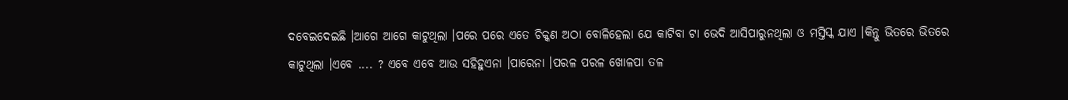ଦବେଇଦେଇଛି ।ଆଗେ ଆଗେ କାଟୁଥିଲା ।ପରେ ପରେ ଏତେ ଚିକ୍କଣ ଅଠା ବୋଳିହେଲା ଯେ କାଟିବା ଟା ଭେଦି ଆସିପାରୁନଥିଲା ଓ ମସ୍ତିସ୍କ ଯାଏ ।କିନ୍ତୁ ଭିତରେ ଭିତରେ କାଟୁଥିଲା ।ଏବେ .... ? ଏବେ ଏବେ ଆଉ ସହିହୁଏନା ।ପାରେନା ।ପରଳ ପରଳ ଖୋଳପା ତଳ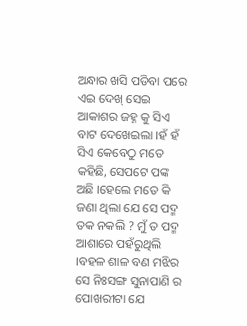ଅନ୍ଧାର ଖସି ପଡିବା ପରେ ଏଇ ଦେଖ୍ ସେଇ ଆକାଶର ଜହ୍ନ କୁ ସିଏ ବାଟ ଦେଖେଇଲା ।ହଁ ହଁ ସିଏ କେବେଠୁ ମତେ କହିଛି, ସେପଟେ ପଙ୍କ ଅଛି ।ହେଲେ ମତେ କି ଜଣା ଥିଲା ଯେ ସେ ପଦ୍ମ ତକ ନକଲି ? ମୁଁ ତ ପଦ୍ମ ଆଶାରେ ପହଁରୁଥିଲି ।ବହଳ ଶାଳ ବଣ ମଝିର ସେ ନିଃସଙ୍ଗ ସୁନାପାଣି ର ପୋଖରୀଟା ଯେ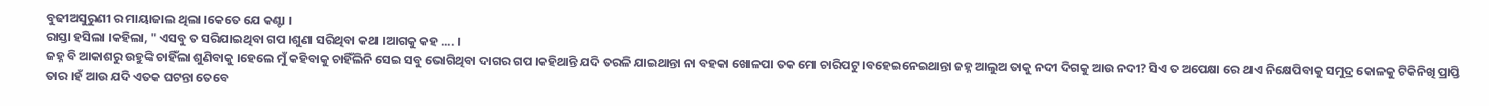ବୁଢୀଅସୁରୁଣୀ ର ମାୟାଜାଲ ଥିଲା ।କେତେ ଯେ କଣ୍ଟା ।
ରାସ୍ତା ହସିଲା ।କହିଲା, " ଏସବୁ ତ ସରିଯାଇଥିବା ଗପ ।ଶୁଣା ସରିଥିବା କଥା ।ଆଗକୁ କହ .... ।
ଜହ୍ନ ବି ଆକାଶରୁ ଉହୁଙ୍କି ଚାହିଁଲା ଶୁଣିବାକୁ ।ହେଲେ ମୁଁ କହିବାକୁ ଚାହିଁଲିନି ସେଇ ସବୁ ଭୋଗିଥିବା ଦାଗର ଗପ ।କହିଥାନ୍ତି ଯଦି ତରଳି ଯାଇଥାନ୍ତା ନା ବହକା ଖୋଳପା ତକ ମୋ ଚାରିପଟୁ ।ବହେଇନେଇଥାନ୍ତା ଜହ୍ନ ଆଲୁଅ ତାକୁ ନଦୀ ଦିଗକୁ ଆଉ ନଦୀ? ସିଏ ତ ଅପେକ୍ଷା ରେ ଥାଏ ନିକ୍ଷେପିବାକୁ ସମୁଦ୍ର କୋଳକୁ ଟିକିନିଖି ପ୍ରାପ୍ତି ତାର ।ହଁ ଆଉ ଯଦି ଏତକ ଘଟନ୍ତା ତେବେ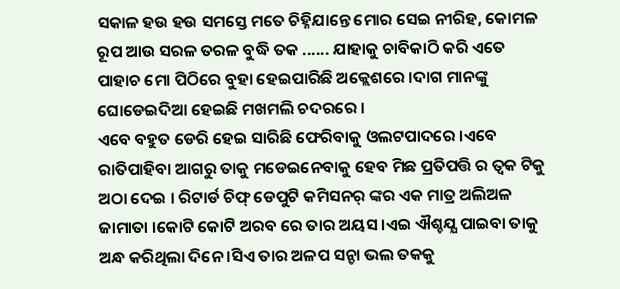ସକାଳ ହଉ ହଉ ସମସ୍ତେ ମତେ ଚିହ୍ନିଯାନ୍ତେ ମୋର ସେଇ ନୀରିହ, କୋମଳ ରୂପ ଆଉ ସରଳ ତରଳ ବୁଦ୍ଧି ତକ ...... ଯାହାକୁ ଚାବିକାଠି କରି ଏତେ ପାହାଚ ମୋ ପିଠିରେ ବୁହା ହେଇପାରିଛି ଅକ୍ଲେଶରେ ।ଦାଗ ମାନଙ୍କୁ ଘୋଡେଇଦିଆ ହେଇଛି ମଖମଲି ଚଦରରେ ।
ଏବେ ବହୁତ ଡେରି ହେଇ ସାରିଛି ଫେରିବାକୁ ଓଲଟପାଦରେ ।ଏବେ ରାତିପାହିବା ଆଗରୁ ତାକୁ ମଡେଇନେବାକୁ ହେବ ମିଛ ପ୍ରତିପତ୍ତି ର ତ୍ବକ ଟିକୁ ଅଠା ଦେଇ । ରିଟାର୍ଡ ଚିଫ୍ ଡେପୁଟି କମିସନର୍ ଙ୍କର ଏକ ମାତ୍ର ଅଲିଅଳ ଜାମାତା ।କୋଟି କୋଟି ଅରବ ରେ ତାର ଅୟସ ।ଏଇ ଐଶ୍ଚଯ୍ଯ ପାଇବା ତାକୁ ଅନ୍ଧ କରିଥିଲା ଦିନେ ।ସିଏ ତାର ଅଳପ ସନ୍ଚା ଭଲ ତକକୁ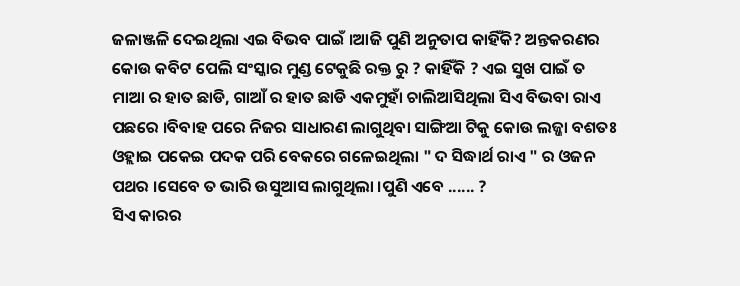ଜଳାଞ୍ଜଳି ଦେଇଥିଲା ଏଇ ବିଭବ ପାଇଁ ।ଆଜି ପୁଣି ଅନୁତାପ କାହିଁକି? ଅନ୍ତକରଣର କୋଉ କବିଟ ପେଲି ସଂସ୍କାର ମୁଣ୍ଡ ଟେକୁଛି ରକ୍ତ ରୁ ? କାହିଁକି ? ଏଇ ସୁଖ ପାଇଁ ତ ମାଆ ର ହାତ ଛାଡି, ଗାଆଁ ର ହାତ ଛାଡି ଏକମୁହାଁ ଚାଲିଆସିଥିଲା ସିଏ ବିଭବା ରାଏ ପଛରେ ।ବିବାହ ପରେ ନିଜର ସାଧାରଣ ଲାଗୁଥିବା ସାଙ୍ଗିଆ ଟିକୁ କୋଉ ଲଜ୍ଜା ବଶତଃ ଓହ୍ଲାଇ ପକେଇ ପଦକ ପରି ବେକରେ ଗଳେଇଥିଲା " ଦ ସିଦ୍ଧାର୍ଥ ରାଏ " ର ଓଜନ ପଥର ।ସେବେ ତ ଭାରି ଉସୁଆସ ଲାଗୁଥିଲା ।ପୁଣି ଏବେ ...... ?
ସିଏ କାରର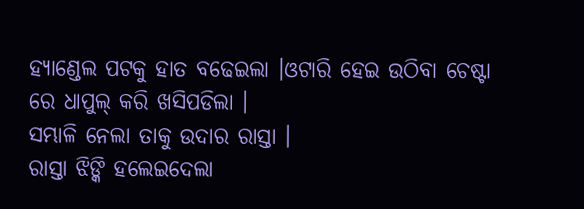ହ୍ଯାଣ୍ଡେଲ ପଟକୁ ହାତ ବଢେଇଲା ।ଓଟାରି ହେଇ ଉଠିବା ଚେଷ୍ଟା ରେ ଧାପୁଲ୍ କରି ଖସିପଡିଲା ।
ସମ୍ଭାଳି ନେଲା ତାକୁ ଉଦାର ରାସ୍ତା ।
ରାସ୍ତା ଝିଙ୍କି ହଲେଇଦେଲା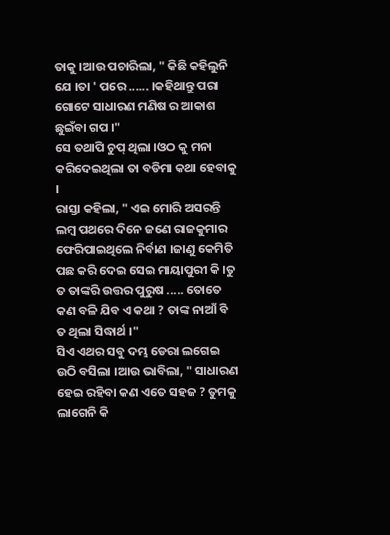ତାକୁ ।ଆଉ ପଚାରିଲା, " କିଛି କହିଲୁନି ଯେ ।ତା ' ପରେ ...... ।କହିଥାନ୍ତୁ ପରା ଗୋଟେ ସାଧାରଣ ମଣିଷ ର ଆକାଶ ଛୁଇଁବା ଗପ ।"
ସେ ତଥାପି ଚୁପ୍ ଥିଲା ।ଓଠ କୁ ମନା କରିଦେଇଥିଲା ତା ବଡିମା କଥା ହେବାକୁ ।
ରାସ୍ତା କହିଲା, " ଏଇ ମୋରି ଅସରନ୍ତି ଲମ୍ବ ପଥରେ ଦିନେ ଜଣେ ରାଜକୁମାର ଫେରିପାଇଥିଲେ ନିର୍ବାଣ ।ଜାଣୁ କେମିତି ପଛ କରି ଦେଇ ସେଇ ମାୟାପୁରୀ କି ।ତୁ ତ ତାଙ୍କରି ଉତ୍ତର ପୁରୁଷ ..... ତୋତେ କଣ ବଳି ଯିବ ଏ କଥା ? ତାଙ୍କ ନାଆଁ ବି ତ ଥିଲା ସିଦ୍ଧାର୍ଥ ।"
ସିଏ ଏଥର ସବୁ ଦମ୍ଭ ଡେରା ଲଗେଇ ଉଠି ବସିଲା ।ଆଉ ଭାବିଲା, " ସାଧାରଣ ହେଇ ରହିବା କଣ ଏତେ ସହଜ ? ତୁମକୁ ଲାଗେନି କି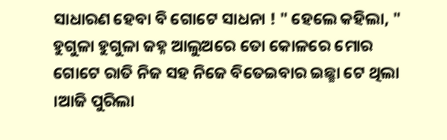ସାଧାରଣ ହେବା ବି ଗୋଟେ ସାଧନା ! " ହେଲେ କହିଲା, " ହୁଗୁଳା ହୁଗୁଳା ଜହ୍ନ ଆଲୁଅରେ ତୋ କୋଳରେ ମୋର ଗୋଟେ ରାତି ନିଜ ସହ ନିଜେ ବିତେଇବାର ଇଛ୍ଛା ଟେ ଥିଲା ।ଆଜି ପୁରିଲା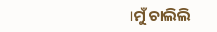।ମୁଁ ଚାଲିଲି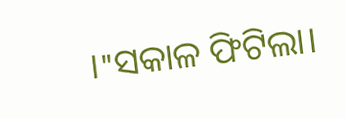।"ସକାଳ ଫିଟିଲା।